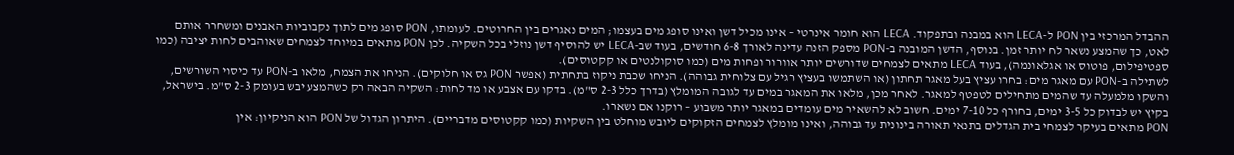ההבדל המרכזי בין PON ל-LECA הוא במבנה ובתפקוד. LECA הוא חומר אינרטי – אינו מכיל דשן ואינו סופג מים בעצמו; המים נאגרים בין החרוטים. לעומתו, PON סופג מים לתוך נקבוביות האבנים ומשחרר אותם לאט, כך שהמצע נשאר לח יותר זמן. בנוסף, הדשן המובנה ב-PON מספק הזנה עדינה לאורך 6-8 חודשים, בעוד שב-LECA יש להוסיף דשן נוזלי בכל השקיה. לכן PON מתאים במיוחד לצמחים שאוהבים לחות יציבה (כמו ספטיפילום, פוטוס או אגלאונמה), בעוד LECA מתאים לצמחים שדורשים יותר אוורור ופחות מים (כמו סוקולנטים או קקטוסים).
לשתילה ב-PON עם מאגר מים: בחרו עציץ בעל מאגר תחתון (או השתמשו בעציץ רגיל עם צלוחית גבוהה). הניחו שכבת ניקוז בתחתית (אפשר PON גס או חלוקים). הניחו את הצמח, מלאו ב-PON עד כיסוי השורשים, והשקו מלמעלה עד שהמים מתחילים לטפטף למאגר. לאחר מכן, מלאו את המאגר במים עד לגובה המומלץ (בדרך כלל 2-3 ס"מ). בדקו עם אצבע או מד לחות: השקיה הבאה רק כשהמצע יבש בעומק 2-3 ס"מ. בישראל, בקיץ יש לבדוק כל 3-5 ימים, בחורף כל 7-10 ימים. חשוב לא להשאיר מים עומדים במאגר יותר משבוע – רוקנו אם נשארו.
PON מתאים בעיקר לצמחי בית הגדלים בתנאי תאורה בינונית עד גבוהה, ואינו מומלץ לצמחים הזקוקים ליובש מוחלט בין השקיות (כמו קקטוסים מדבריים). היתרון הגדול של PON הוא הניקיון: אין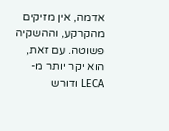אדמה, אין מזיקים מהקרקע, וההשקיה פשוטה. עם זאת, הוא יקר יותר מ-LECA ודורש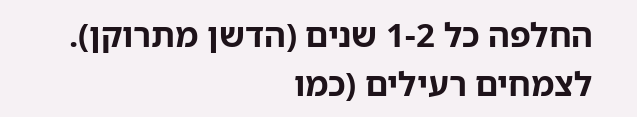החלפה כל 1-2 שנים (הדשן מתרוקן). לצמחים רעילים (כמו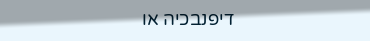דיפנבכיה או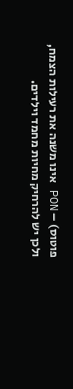פוטוס) – PON אינו משנה את רעילות הצמח, ולכן יש להרחיק מחיות מחמד וילדים.